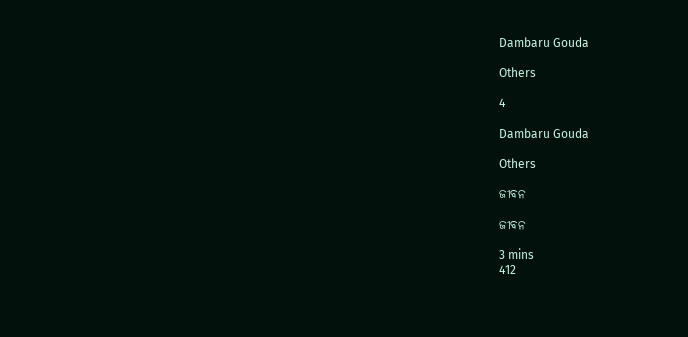Dambaru Gouda

Others

4

Dambaru Gouda

Others

ଜୀବନ

ଜୀବନ

3 mins
412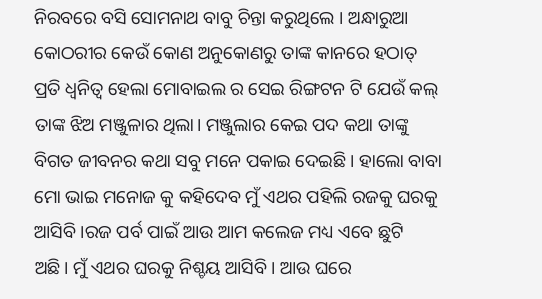ନିରବରେ ବସି ସୋମନାଥ ବାବୁ ଚିନ୍ତା କରୁଥିଲେ । ଅନ୍ଧାରୁଆ କୋଠରୀର କେଉଁ କୋଣ ଅନୁକୋଣରୁ ତାଙ୍କ କାନରେ ହଠାତ୍ ପ୍ରତି ଧ୍ୱନିତ୍ୱ ହେଲା ମୋବାଇଲ ର ସେଇ ରିଙ୍ଗଟନ ଟି ଯେଉଁ କଲ୍ ତାଙ୍କ ଝିଅ ମଞ୍ଜୁଳାର ଥିଲା। ମଞ୍ଜୁଲାର କେଇ ପଦ କଥା ତାଙ୍କୁ ବିଗତ ଜୀବନର କଥା ସବୁ ମନେ ପକାଇ ଦେଇଛି । ହାଲୋ ବାବା ମୋ ଭାଇ ମନୋଜ କୁ କହିଦେବ ମୁଁ ଏଥର ପହିଲି ରଜକୁ ଘରକୁ ଆସିବି ।ରଜ ପର୍ବ ପାଇଁ ଆଉ ଆମ କଲେଜ ମଧ୍ୟ ଏବେ ଛୁଟି ଅଛି। ମୁଁ ଏଥର ଘରକୁ ନିଶ୍ଚୟ ଆସିବି । ଆଉ ଘରେ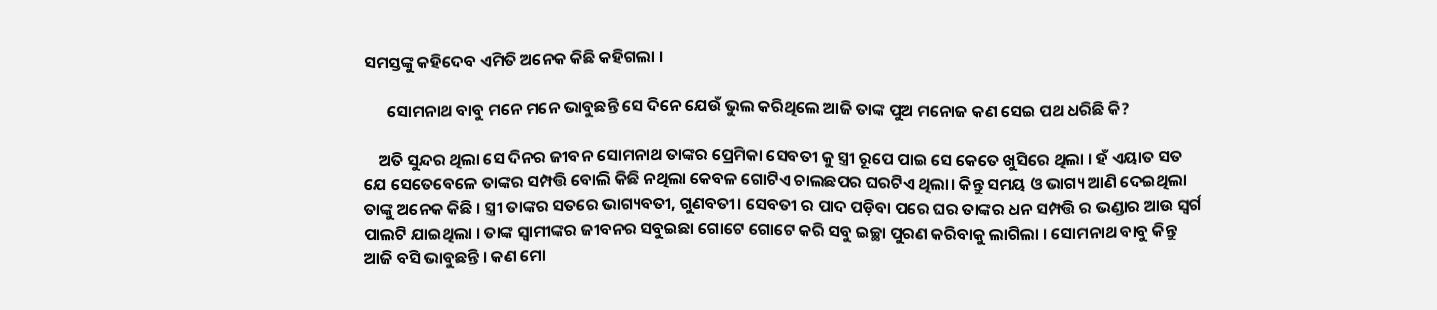ସମସ୍ତଙ୍କୁ କହିଦେବ ଏମିତି ଅନେକ କିଛି କହିଗଲା ।

      ସୋମନାଥ ବାବୁ ମନେ ମନେ ଭାବୁଛନ୍ତି ସେ ଦିନେ ଯେଉଁ ଭୁଲ କରିଥିଲେ ଆଜି ତାଙ୍କ ପୁଅ ମନୋଜ କଣ ସେଇ ପଥ ଧରିଛି କି?

    ଅତି ସୁନ୍ଦର ଥିଲା ସେ ଦିନର ଜୀବନ ସୋମନାଥ ତାଙ୍କର ପ୍ରେମିକା ସେବତୀ କୁ ସ୍ତ୍ରୀ ରୂପେ ପାଇ ସେ କେତେ ଖୁସିରେ ଥିଲା । ହଁ ଏୟାତ ସତ ଯେ ସେତେବେଳେ ତାଙ୍କର ସମ୍ପତ୍ତି ବୋଲି କିଛି ନଥିଲା କେବଳ ଗୋଟିଏ ଚାଲଛପର ଘରଟିଏ ଥିଲା। କିନ୍ତୁ ସମୟ ଓ ଭାଗ୍ୟ ଆଣି ଦେଇଥିଲା ତାଙ୍କୁ ଅନେକ କିଛି । ସ୍ତ୍ରୀ ତାଙ୍କର ସତରେ ଭାଗ୍ୟବତୀ, ଗୁଣବତୀ। ସେବତୀ ର ପାଦ ପଡ଼ିବା ପରେ ଘର ତାଙ୍କର ଧନ ସମ୍ପତ୍ତି ର ଭଣ୍ଡାର ଆଉ ସ୍ଵର୍ଗ ପାଲଟି ଯାଇଥିଲା । ତାଙ୍କ ସ୍ଵାମୀଙ୍କର ଜୀବନର ସବୁଇଛା ଗୋଟେ ଗୋଟେ କରି ସବୁ ଇଚ୍ଛା ପୁରଣ କରିବାକୁ ଲାଗିଲା । ସୋମନାଥ ବାବୁ କିନ୍ତୁ ଆଜି ବସି ଭାବୁଛନ୍ତି । କଣ ମୋ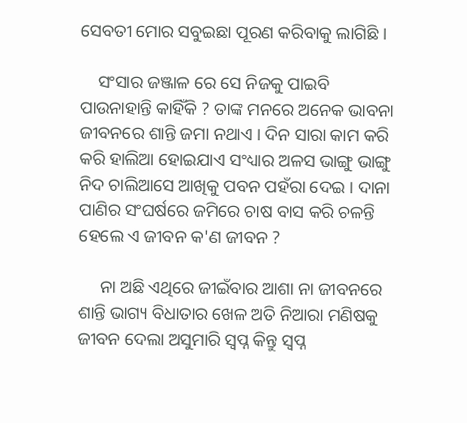ସେବତୀ ମୋର ସବୁଇଛା ପୂରଣ କରିବାକୁ ଲାଗିଛି ।

    ସଂସାର ଜଞ୍ଜାଳ ରେ ସେ ନିଜକୁ ପାଇବି ପାଉନାହାନ୍ତି କାହିଁକି ? ତାଙ୍କ ମନରେ ଅନେକ ଭାବନା ଜୀବନରେ ଶାନ୍ତି ଜମା ନଥାଏ । ଦିନ ସାରା କାମ କରି କରି ହାଲିଆ ହୋଇଯାଏ ସଂଧ୍ୟାର ଅଳସ ଭାଙ୍ଗୁ ଭାଙ୍ଗୁ ନିଦ ଚାଲିଆସେ ଆଖିକୁ ପବନ ପହଁରା ଦେଇ । ଦାନା ପାଣିର ସଂଘର୍ଷରେ ଜମିରେ ଚାଷ ବାସ କରି ଚଳନ୍ତି ହେଲେ ଏ ଜୀବନ କ'ଣ ଜୀବନ ?

     ନା ଅଛି ଏଥିରେ ଜୀଇଁବାର ଆଶା ନା ଜୀବନରେ ଶାନ୍ତି ଭାଗ୍ୟ ବିଧାତାର ଖେଳ ଅତି ନିଆରା ମଣିଷକୁ ଜୀବନ ଦେଲା ଅସୁମାରି ସ୍ଵପ୍ନ କିନ୍ତୁ ସ୍ଵପ୍ନ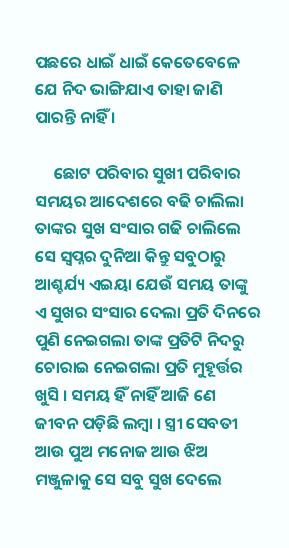ପଛରେ ଧାଇଁ ଧାଇଁ କେତେବେଳେ ଯେ ନିଦ ଭାଙ୍ଗିଯାଏ ତାହା ଜାଣି ପାରନ୍ତି ନାହିଁ ।

     ଛୋଟ ପରିବାର ସୁଖୀ ପରିବାର ସମୟର ଆଦେଶରେ ବଢି ଚାଲିଲା ତାଙ୍କର ସୁଖ ସଂସାର ଗଢି ଚାଲିଲେ ସେ ସ୍ଵପ୍ନର ଦୁନିଆ କିନ୍ତୁ ସବୁଠାରୁ ଆଶ୍ଚର୍ଯ୍ୟ ଏଇୟା ଯେଉଁ ସମୟ ତାଙ୍କୁ ଏ ସୁଖର ସଂସାର ଦେଲା ପ୍ରତି ଦିନରେ ପୁଣି ନେଇଗଲା ତାଙ୍କ ପ୍ରତିଟି ନିଦରୁ ଚୋରାଇ ନେଇଗଲା ପ୍ରତି ମୁହୂର୍ତ୍ତର ଖୁସି । ସମୟ ହିଁ ନାହିଁ ଆଜି ଣେ ଜୀବନ ପଡ଼ିଛି ଲମ୍ବା । ସ୍ତ୍ରୀ ସେବତୀ ଆଉ ପୁଅ ମନୋଜ ଆଉ ଝିଅ ମଞ୍ଜୁଳାକୁ ସେ ସବୁ ସୁଖ ଦେଲେ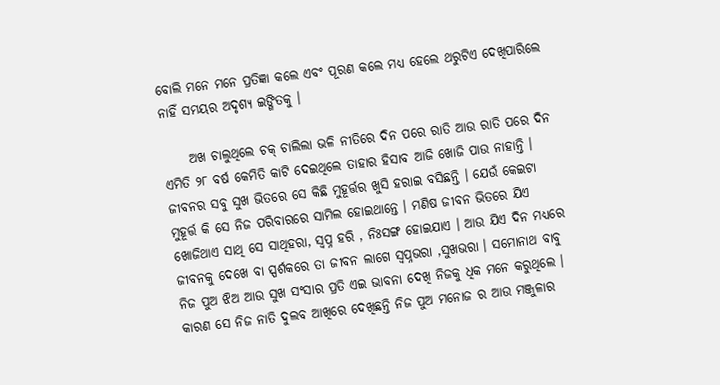ବୋଲି ମନେ ମନେ ପ୍ରତିଜ୍ଞା କଲେ ଏବଂ ପୂରଣ କଲେ ମଧ୍ୟ ହେଲେ ଥରୁଟିଏ ଦେଖିପାରିଲେ ନାହିଁ ସମୟର ଅଦୃଶ୍ୟ ଇଙ୍ଗିତକୁ ।

     ଅଖ ଚାଲୁଥିଲେ ଚକ୍ ଚାଲିଲା ଭଳି ନୀତିରେ ଦିନ ପରେ ରାତି ଆଉ ରାତି ପରେ ଦିନ ଏମିତି ୨୮ ବର୍ଷ କେମିତି କାଟି ଦେଇଥିଲେ ତାହାର ହିସାବ ଆଜି ଖୋଜି ପାଉ ନାହାନ୍ତି । ଜୀବନର ସବୁ ସୁଖ ଭିତରେ ସେ କିଛି ମୁହୂର୍ତ୍ତର ଖୁସି ହରାଇ ବସିଛନ୍ତି । ଯେଉଁ କେଇଟା ମୁହୂର୍ତ୍ତ କି ସେ ନିଜ ପରିବାରରେ ସାମିଲ ହୋଇଥାନ୍ତେ । ମଣିଷ ଜୀବନ ଭିତରେ ଯିଏ ଖୋଜିଥାଏ ସାଥି ସେ ସାଥିହରା, ସ୍ଵପ୍ନ ହରି , ନିଃସଙ୍ଗ ହୋଇଯାଏ । ଆଉ ଯିଏ ଦିନ ମଧ୍ୟରେ ଜୀବନକୁ ଦେଖେ ବା ସ୍ପର୍ଶକରେ ତା ଜୀବନ ଲାଗେ ସ୍ଵପ୍ନଭରା ,ସୁଖଭରା । ସମୋନାଥ ବାବୁ ନିଜ ପୁଅ ଝିଅ ଆଉ ସୁଖ ସଂସାର ପ୍ରତି ଏଇ ଭାବନା ଦେଖି ନିଜକୁ ଧିକ ମନେ କରୁଥିଲେ । କାରଣ ସେ ନିଜ ନାତି ଦୁଲବ ଆଖିରେ ଦେଖିଛନ୍ତି ନିଜ ପୁଅ ମନୋଜ ର ଆଉ ମଞ୍ଜୁଳାର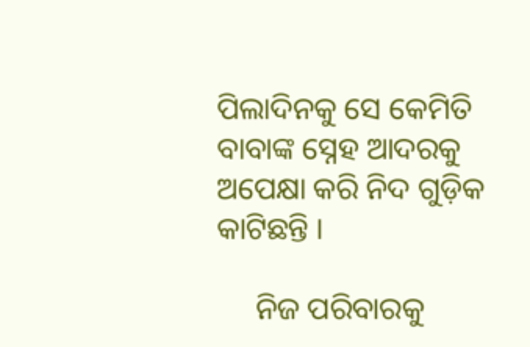ପିଲାଦିନକୁ ସେ କେମିତି ବାବାଙ୍କ ସ୍ନେହ ଆଦରକୁ ଅପେକ୍ଷା କରି ନିଦ ଗୁଡ଼ିକ କାଟିଛନ୍ତି ।

     ନିଜ ପରିବାରକୁ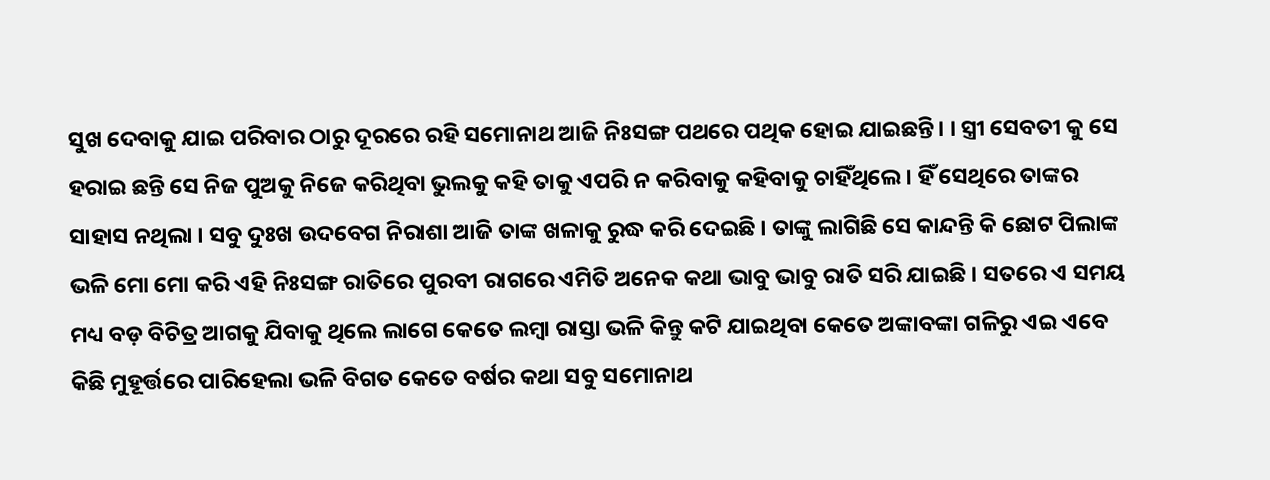ସୁଖ ଦେବାକୁ ଯାଇ ପରିବାର ଠାରୁ ଦୂରରେ ରହି ସମୋନାଥ ଆଜି ନିଃସଙ୍ଗ ପଥରେ ପଥିକ ହୋଇ ଯାଇଛନ୍ତି। । ସ୍ତ୍ରୀ ସେବତୀ କୁ ସେ ହରାଇ ଛନ୍ତି ସେ ନିଜ ପୁଅକୁ ନିଜେ କରିଥିବା ଭୁଲକୁ କହି ତାକୁ ଏପରି ନ କରିବାକୁ କହିବାକୁ ଚାହିଁଥିଲେ । ହିଁ ସେଥିରେ ତାଙ୍କର ସାହାସ ନଥିଲା । ସବୁ ଦୁଃଖ ଉଦବେଗ ନିରାଶା ଆଜି ତାଙ୍କ ଖଳାକୁ ରୁଦ୍ଧ କରି ଦେଇଛି । ତାଙ୍କୁ ଲାଗିଛି ସେ କାନ୍ଦନ୍ତି କି ଛୋଟ ପିଲାଙ୍କ ଭଳି ମୋ ମୋ କରି ଏହି ନିଃସଙ୍ଗ ରାତିରେ ପୁରବୀ ରାଗରେ ଏମିତି ଅନେକ କଥା ଭାବୁ ଭାବୁ ରାତି ସରି ଯାଇଛି । ସତରେ ଏ ସମୟ ମଧ୍ୟ ବଡ଼ ବିଚିତ୍ର ଆଗକୁ ଯିବାକୁ ଥିଲେ ଲାଗେ କେତେ ଲମ୍ବା ରାସ୍ତା ଭଳି କିନ୍ତୁ କଟି ଯାଇଥିବା କେତେ ଅଙ୍କାବଙ୍କା ଗଳିରୁ ଏଇ ଏବେ କିଛି ମୁହୂର୍ତ୍ତରେ ପାରିହେଲା ଭଳି ବିଗତ କେତେ ବର୍ଷର କଥା ସବୁ ସମୋନାଥ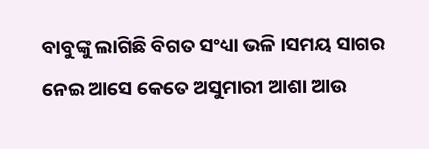ବାବୁଙ୍କୁ ଲାଗିଛି ବିଗତ ସଂଧ୍ୟା ଭଳି ।ସମୟ ସାଗର ନେଇ ଆସେ କେତେ ଅସୁମାରୀ ଆଶା ଆଉ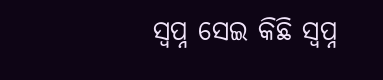ସ୍ଵପ୍ନ ସେଇ କିଛି ସ୍ଵପ୍ନ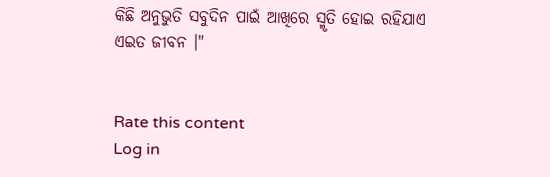କିଛି ଅନୁଭୁତି ସବୁଦିନ ପାଇଁ ଆଖିରେ ସ୍ମୃତି ହୋଇ ରହିଯାଏ ଏଇତ ଜୀବନ ।"


Rate this content
Log in